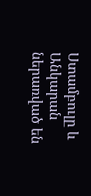Ստամբուլը և Անկարան ներառված են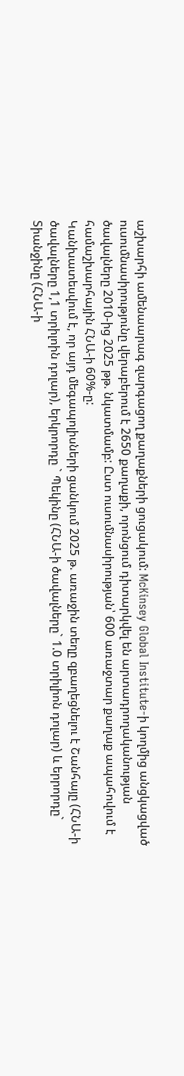աշխարհի ամենաարագ զարգացող քաղաքների ցուցակում: McKinsey Global Institute-ի կողմից անցկացված ուսումնասիրությունը վերաբերում է 2650 քաղաքի, որոնցում դիտարկվել են արտադրողականության ծավալները 2010-ից 2025 թթ. նկատմամբ: Ըստ ուսումնասիրության՝ 600 առաջտար քաղաք ապահովում է համաշխարհային ՀՆԱ-ի 60%-ը:
Կանխատեսվում է, որ այդ մեգապոլիսների ցանկում 2025 թ. առաջին տեղը զբաղեցնելու է Շանհայը (ՀՆԱ-ի ծավալները 1,1 տրիլոին դոլար), երկրորդը ` Պեկինը (ՀՆԱ-ի ծավալները` 1.0 տրիլիոն դոլար) և երրորդը` Տիանջինը (ՀՆԱ-ի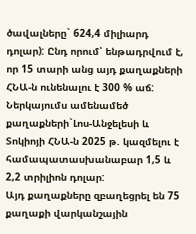ծավալները` 624,4 միլիարդ դոլար): Ընդ որում՝ ենթադրվում է, որ 15 տարի անց այդ քաղաքների ՀՆԱ-ն ունենալու է 300 % աճ:
Ներկայումս ամենամեծ քաղաքների`Լոս-Անջելեսի և Տոկիոյի ՀՆԱ-ն 2025 թ. կազմելու է համապատասխանաբար 1,5 և 2,2 տրիլիոն դոլար:
Այդ քաղաքները զբաղեցրել են 75 քաղաքի վարկանշային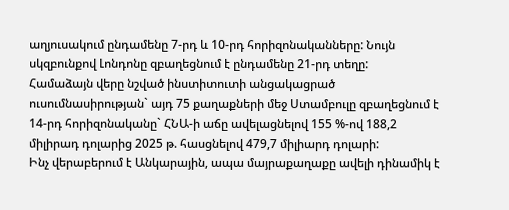աղյուսակում ընդամենը 7-րդ և 10-րդ հորիզոնականները: Նույն սկզբունքով Լոնդոնը զբաղեցնում է ընդամենը 21-րդ տեղը:
Համաձայն վերը նշված ինստիտուտի անցակացրած ուսումնասիրության` այդ 75 քաղաքների մեջ Ստամբուլը զբաղեցնում է 14-րդ հորիզոնականը` ՀՆԱ-ի աճը ավելացնելով 155 %-ով 188,2 միլիրադ դոլարից 2025 թ. հասցնելով 479,7 միլիարդ դոլարի:
Ինչ վերաբերում է Անկարային, ապա մայրաքաղաքը ավելի դինամիկ է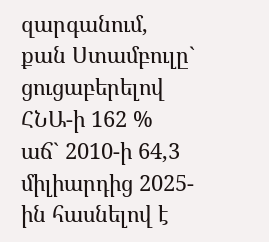զարգանում, քան Ստամբուլը` ցուցաբերելով ՀՆԱ-ի 162 % աճ` 2010-ի 64,3 միլիարդից 2025-ին հասնելով է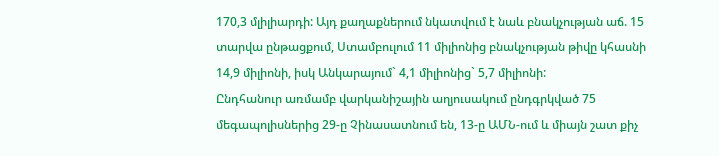170,3 մլիլիարդի: Այդ քաղաքներում նկատվում է նաև բնակչության աճ. 15 տարվա ընթացքում, Ստամբուլում 11 միլիոնից բնակչության թիվը կհասնի 14,9 միլիոնի, իսկ Անկարայում` 4,1 միլիոնից` 5,7 միլիոնի:
Ընդհանուր առմամբ վարկանիշային աղյուսակում ընդգրկված 75 մեգապոլիսներից 29-ը Չինասատնում են, 13-ը ԱՄՆ-ում և միայն շատ քիչ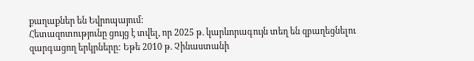քաղաքներ են Եվրոպայում:
Հետազոտությունը ցույց է տվել, որ 2025 թ. կարևորագույն տեղ են զբաղեցնելու զարգացող երկրները: Եթե 2010 թ. Չինաստանի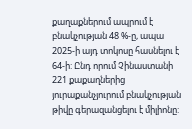քաղաքներում ապրում է բնակչության 48 %-ը, ապա 2025-ի այդ տոկոսը հասնելու է 64-ի: Ընդ որում Չինաստանի 221 քաքաղներից յուրաքանչյուրում բնակչության թիվը գերազանցելու է միլիոնը: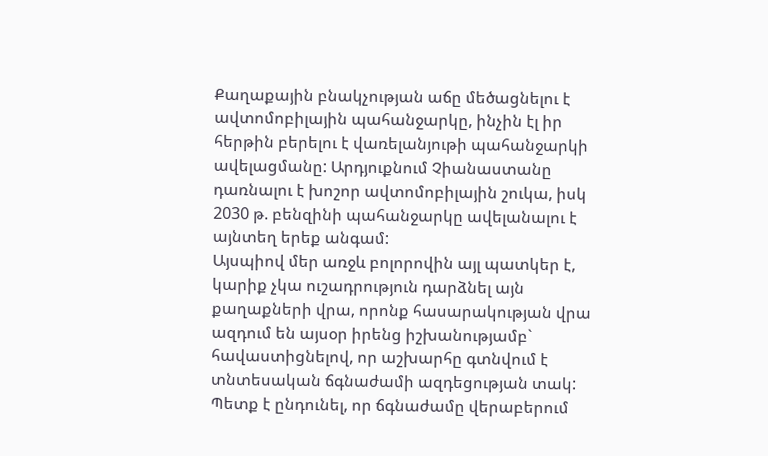Քաղաքային բնակչության աճը մեծացնելու է ավտոմոբիլային պահանջարկը, ինչին էլ իր հերթին բերելու է վառելանյութի պահանջարկի ավելացմանը: Արդյուքնում Չիանաստանը դառնալու է խոշոր ավտոմոբիլային շուկա, իսկ 2030 թ. բենզինի պահանջարկը ավելանալու է այնտեղ երեք անգամ:
Այսպիով մեր առջև բոլորովին այլ պատկեր է, կարիք չկա ուշադրություն դարձնել այն քաղաքների վրա, որոնք հասարակության վրա ազդում են այսօր իրենց իշխանությամբ` հավաստիցնելով, որ աշխարհը գտնվում է տնտեսական ճգնաժամի ազդեցության տակ: Պետք է ընդունել, որ ճգնաժամը վերաբերում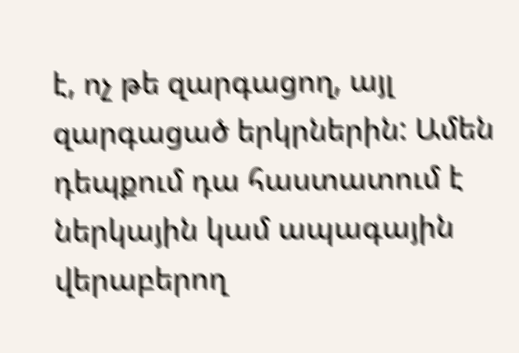է, ոչ թե զարգացող, այլ զարգացած երկրներին: Ամեն դեպքում դա հաստատում է ներկային կամ ապագային վերաբերող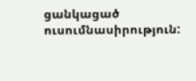ցանկացած ուսումնասիրություն: